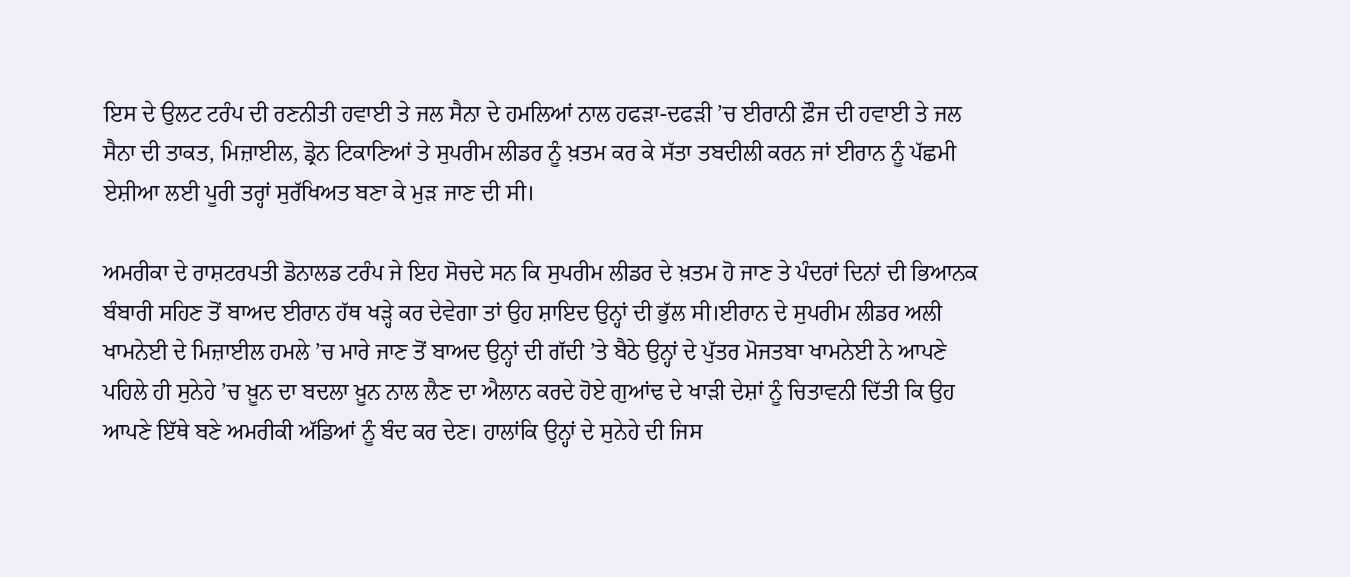ਇਸ ਦੇ ਉਲਟ ਟਰੰਪ ਦੀ ਰਣਨੀਤੀ ਹਵਾਈ ਤੇ ਜਲ ਸੈਨਾ ਦੇ ਹਮਲਿਆਂ ਨਾਲ ਹਫੜਾ-ਦਫੜੀ ’ਚ ਈਰਾਨੀ ਫ਼ੌਜ ਦੀ ਹਵਾਈ ਤੇ ਜਲ ਸੈਨਾ ਦੀ ਤਾਕਤ, ਮਿਜ਼ਾਈਲ, ਡ੍ਰੋਨ ਟਿਕਾਣਿਆਂ ਤੇ ਸੁਪਰੀਮ ਲੀਡਰ ਨੂੰ ਖ਼ਤਮ ਕਰ ਕੇ ਸੱਤਾ ਤਬਦੀਲੀ ਕਰਨ ਜਾਂ ਈਰਾਨ ਨੂੰ ਪੱਛਮੀ ਏਸ਼ੀਆ ਲਈ ਪੂਰੀ ਤਰ੍ਹਾਂ ਸੁਰੱਖਿਅਤ ਬਣਾ ਕੇ ਮੁੜ ਜਾਣ ਦੀ ਸੀ।

ਅਮਰੀਕਾ ਦੇ ਰਾਸ਼ਟਰਪਤੀ ਡੋਨਾਲਡ ਟਰੰਪ ਜੇ ਇਹ ਸੋਚਦੇ ਸਨ ਕਿ ਸੁਪਰੀਮ ਲੀਡਰ ਦੇ ਖ਼ਤਮ ਹੋ ਜਾਣ ਤੇ ਪੰਦਰਾਂ ਦਿਨਾਂ ਦੀ ਭਿਆਨਕ ਬੰਬਾਰੀ ਸਹਿਣ ਤੋਂ ਬਾਅਦ ਈਰਾਨ ਹੱਥ ਖੜ੍ਹੇ ਕਰ ਦੇਵੇਗਾ ਤਾਂ ਉਹ ਸ਼ਾਇਦ ਉਨ੍ਹਾਂ ਦੀ ਭੁੱਲ ਸੀ।ਈਰਾਨ ਦੇ ਸੁਪਰੀਮ ਲੀਡਰ ਅਲੀ ਖਾਮਨੇਈ ਦੇ ਮਿਜ਼ਾਈਲ ਹਮਲੇ ’ਚ ਮਾਰੇ ਜਾਣ ਤੋਂ ਬਾਅਦ ਉਨ੍ਹਾਂ ਦੀ ਗੱਦੀ ’ਤੇ ਬੈਠੇ ਉਨ੍ਹਾਂ ਦੇ ਪੁੱਤਰ ਮੋਜਤਬਾ ਖਾਮਨੇਈ ਨੇ ਆਪਣੇ ਪਹਿਲੇ ਹੀ ਸੁਨੇਹੇ ’ਚ ਖ਼ੂਨ ਦਾ ਬਦਲਾ ਖ਼ੂਨ ਨਾਲ ਲੈਣ ਦਾ ਐਲਾਨ ਕਰਦੇ ਹੋਏ ਗੁਆਂਢ ਦੇ ਖਾੜੀ ਦੇਸ਼ਾਂ ਨੂੰ ਚਿਤਾਵਨੀ ਦਿੱਤੀ ਕਿ ਉਹ ਆਪਣੇ ਇੱਥੇ ਬਣੇ ਅਮਰੀਕੀ ਅੱਡਿਆਂ ਨੂੰ ਬੰਦ ਕਰ ਦੇਣ। ਹਾਲਾਂਕਿ ਉਨ੍ਹਾਂ ਦੇ ਸੁਨੇਹੇ ਦੀ ਜਿਸ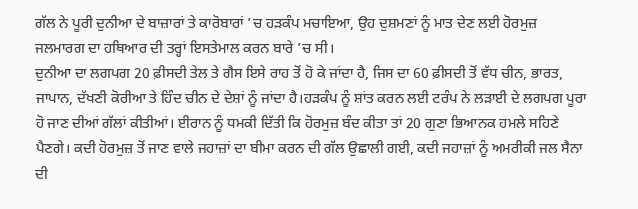ਗੱਲ ਨੇ ਪੂਰੀ ਦੁਨੀਆ ਦੇ ਬਾਜ਼ਾਰਾਂ ਤੇ ਕਾਰੋਬਾਰਾਂ ’ਚ ਹੜਕੰਪ ਮਚਾਇਆ, ਉਹ ਦੁਸ਼ਮਣਾਂ ਨੂੰ ਮਾਤ ਦੇਣ ਲਈ ਹੋਰਮੁਜ਼ ਜਲਮਾਰਗ ਦਾ ਹਥਿਆਰ ਦੀ ਤਰ੍ਹਾਂ ਇਸਤੇਮਾਲ ਕਰਨ ਬਾਰੇ ’ਚ ਸੀ।
ਦੁਨੀਆ ਦਾ ਲਗਪਗ 20 ਫ਼ੀਸਦੀ ਤੇਲ ਤੇ ਗੈਸ ਇਸੇ ਰਾਹ ਤੋਂ ਹੋ ਕੇ ਜਾਂਦਾ ਹੈ, ਜਿਸ ਦਾ 60 ਫ਼ੀਸਦੀ ਤੋਂ ਵੱਧ ਚੀਨ, ਭਾਰਤ, ਜਾਪਾਨ, ਦੱਖਣੀ ਕੋਰੀਆ ਤੇ ਹਿੰਦ ਚੀਨ ਦੇ ਦੇਸ਼ਾਂ ਨੂੰ ਜਾਂਦਾ ਹੈ।ਹੜਕੰਪ ਨੂੰ ਸ਼ਾਂਤ ਕਰਨ ਲਈ ਟਰੰਪ ਨੇ ਲੜਾਈ ਦੇ ਲਗਪਗ ਪੂਰਾ ਹੋ ਜਾਣ ਦੀਆਂ ਗੱਲਾਂ ਕੀਤੀਆਂ। ਈਰਾਨ ਨੂੰ ਧਮਕੀ ਦਿੱਤੀ ਕਿ ਹੋਰਮੁਜ਼ ਬੰਦ ਕੀਤਾ ਤਾਂ 20 ਗੁਣਾ ਭਿਆਨਕ ਹਮਲੇ ਸਹਿਣੇ ਪੈਣਗੇ। ਕਦੀ ਹੋਰਮੁਜ਼ ਤੋਂ ਜਾਣ ਵਾਲੇ ਜਹਾਜ਼ਾਂ ਦਾ ਬੀਮਾ ਕਰਨ ਦੀ ਗੱਲ ਉਛਾਲੀ ਗਈ, ਕਦੀ ਜਹਾਜ਼ਾਂ ਨੂੰ ਅਮਰੀਕੀ ਜਲ ਸੈਨਾ ਦੀ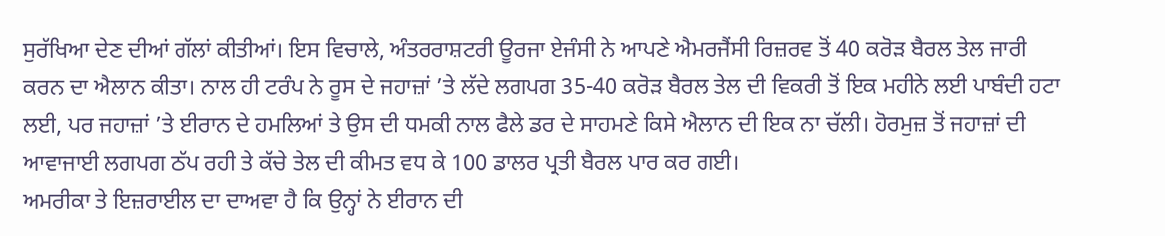ਸੁਰੱਖਿਆ ਦੇਣ ਦੀਆਂ ਗੱਲਾਂ ਕੀਤੀਆਂ। ਇਸ ਵਿਚਾਲੇ, ਅੰਤਰਰਾਸ਼ਟਰੀ ਊਰਜਾ ਏਜੰਸੀ ਨੇ ਆਪਣੇ ਐਮਰਜੈਂਸੀ ਰਿਜ਼ਰਵ ਤੋਂ 40 ਕਰੋੜ ਬੈਰਲ ਤੇਲ ਜਾਰੀ ਕਰਨ ਦਾ ਐਲਾਨ ਕੀਤਾ। ਨਾਲ ਹੀ ਟਰੰਪ ਨੇ ਰੂਸ ਦੇ ਜਹਾਜ਼ਾਂ ’ਤੇ ਲੱਦੇ ਲਗਪਗ 35-40 ਕਰੋੜ ਬੈਰਲ ਤੇਲ ਦੀ ਵਿਕਰੀ ਤੋਂ ਇਕ ਮਹੀਨੇ ਲਈ ਪਾਬੰਦੀ ਹਟਾ ਲਈ, ਪਰ ਜਹਾਜ਼ਾਂ ’ਤੇ ਈਰਾਨ ਦੇ ਹਮਲਿਆਂ ਤੇ ਉਸ ਦੀ ਧਮਕੀ ਨਾਲ ਫੈਲੇ ਡਰ ਦੇ ਸਾਹਮਣੇ ਕਿਸੇ ਐਲਾਨ ਦੀ ਇਕ ਨਾ ਚੱਲੀ। ਹੋਰਮੁਜ਼ ਤੋਂ ਜਹਾਜ਼ਾਂ ਦੀ ਆਵਾਜਾਈ ਲਗਪਗ ਠੱਪ ਰਹੀ ਤੇ ਕੱਚੇ ਤੇਲ ਦੀ ਕੀਮਤ ਵਧ ਕੇ 100 ਡਾਲਰ ਪ੍ਰਤੀ ਬੈਰਲ ਪਾਰ ਕਰ ਗਈ।
ਅਮਰੀਕਾ ਤੇ ਇਜ਼ਰਾਈਲ ਦਾ ਦਾਅਵਾ ਹੈ ਕਿ ਉਨ੍ਹਾਂ ਨੇ ਈਰਾਨ ਦੀ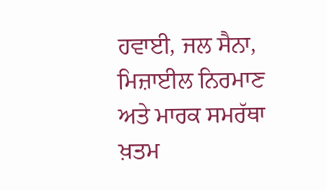ਹਵਾਈ, ਜਲ ਸੈਨਾ, ਮਿਜ਼ਾਈਲ ਨਿਰਮਾਣ ਅਤੇ ਮਾਰਕ ਸਮਰੱਥਾ ਖ਼ਤਮ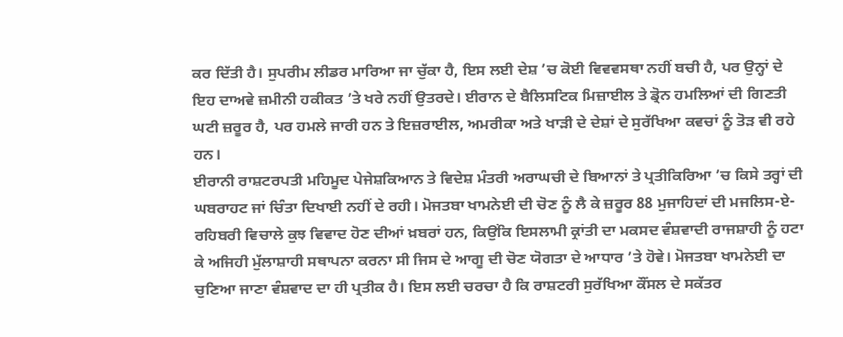ਕਰ ਦਿੱਤੀ ਹੈ। ਸੁਪਰੀਮ ਲੀਡਰ ਮਾਰਿਆ ਜਾ ਚੁੱਕਾ ਹੈ, ਇਸ ਲਈ ਦੇਸ਼ ’ਚ ਕੋਈ ਵਿਵਵਸਥਾ ਨਹੀਂ ਬਚੀ ਹੈ, ਪਰ ਉਨ੍ਹਾਂ ਦੇ ਇਹ ਦਾਅਵੇ ਜ਼ਮੀਨੀ ਹਕੀਕਤ ’ਤੇ ਖਰੇ ਨਹੀਂ ਉਤਰਦੇ। ਈਰਾਨ ਦੇ ਬੈਲਿਸਟਿਕ ਮਿਜ਼ਾਈਲ ਤੇ ਡ੍ਰੋਨ ਹਮਲਿਆਂ ਦੀ ਗਿਣਤੀ ਘਟੀ ਜ਼ਰੂਰ ਹੈ, ਪਰ ਹਮਲੇ ਜਾਰੀ ਹਨ ਤੇ ਇਜ਼ਰਾਈਲ, ਅਮਰੀਕਾ ਅਤੇ ਖਾੜੀ ਦੇ ਦੇਸ਼ਾਂ ਦੇ ਸੁਰੱਖਿਆ ਕਵਚਾਂ ਨੂੰ ਤੋੜ ਵੀ ਰਹੇ ਹਨ।
ਈਰਾਨੀ ਰਾਸ਼ਟਰਪਤੀ ਮਹਿਮੂਦ ਪੇਜੇਸ਼ਕਿਆਨ ਤੇ ਵਿਦੇਸ਼ ਮੰਤਰੀ ਅਰਾਘਚੀ ਦੇ ਬਿਆਨਾਂ ਤੇ ਪ੍ਰਤੀਕਿਰਿਆ ’ਚ ਕਿਸੇ ਤਰ੍ਹਾਂ ਦੀ ਘਬਰਾਹਟ ਜਾਂ ਚਿੰਤਾ ਦਿਖਾਈ ਨਹੀਂ ਦੇ ਰਹੀ। ਮੋਜਤਬਾ ਖਾਮਨੇਈ ਦੀ ਚੋਣ ਨੂੰ ਲੈ ਕੇ ਜ਼ਰੂਰ 88 ਮੁਜਾਹਿਦਾਂ ਦੀ ਮਜਲਿਸ-ਏ-ਰਹਿਬਰੀ ਵਿਚਾਲੇ ਕੁਝ ਵਿਵਾਦ ਹੋਣ ਦੀਆਂ ਖ਼ਬਰਾਂ ਹਨ, ਕਿਉਂਕਿ ਇਸਲਾਮੀ ਕ੍ਰਾਂਤੀ ਦਾ ਮਕਸਦ ਵੰਸ਼ਵਾਦੀ ਰਾਜਸ਼ਾਹੀ ਨੂੰ ਹਟਾ ਕੇ ਅਜਿਹੀ ਮੁੱਲਾਸ਼ਾਹੀ ਸਥਾਪਨਾ ਕਰਨਾ ਸੀ ਜਿਸ ਦੇ ਆਗੂ ਦੀ ਚੋਣ ਯੋਗਤਾ ਦੇ ਆਧਾਰ ’ਤੇ ਹੋਵੇ। ਮੋਜਤਬਾ ਖਾਮਨੇਈ ਦਾ ਚੁਣਿਆ ਜਾਣਾ ਵੰਸ਼ਵਾਦ ਦਾ ਹੀ ਪ੍ਰਤੀਕ ਹੈ। ਇਸ ਲਈ ਚਰਚਾ ਹੈ ਕਿ ਰਾਸ਼ਟਰੀ ਸੁਰੱਖਿਆ ਕੌਂਸਲ ਦੇ ਸਕੱਤਰ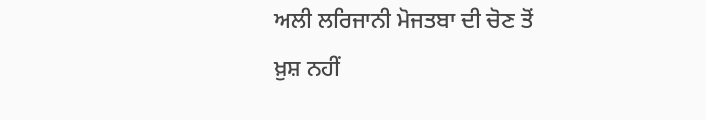ਅਲੀ ਲਰਿਜਾਨੀ ਮੋਜਤਬਾ ਦੀ ਚੋਣ ਤੋਂ ਖ਼ੁਸ਼ ਨਹੀਂ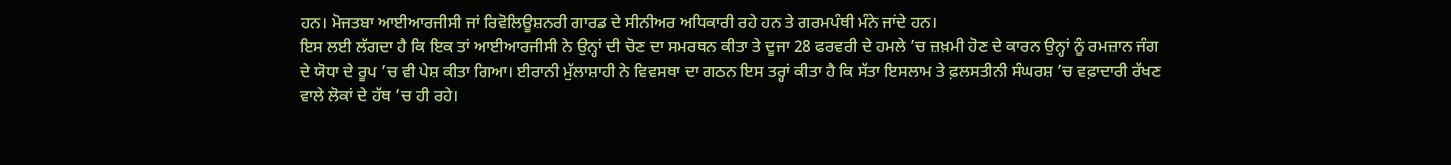ਹਨ। ਮੋਜਤਬਾ ਆਈਆਰਜੀਸੀ ਜਾਂ ਰਿਵੋਲਿਊਸ਼ਨਰੀ ਗਾਰਡ ਦੇ ਸੀਨੀਅਰ ਅਧਿਕਾਰੀ ਰਹੇ ਹਨ ਤੇ ਗਰਮਪੰਥੀ ਮੰਨੇ ਜਾਂਦੇ ਹਨ।
ਇਸ ਲਈ ਲੱਗਦਾ ਹੈ ਕਿ ਇਕ ਤਾਂ ਆਈਆਰਜੀਸੀ ਨੇ ਉਨ੍ਹਾਂ ਦੀ ਚੋਣ ਦਾ ਸਮਰਥਨ ਕੀਤਾ ਤੇ ਦੂਜਾ 28 ਫਰਵਰੀ ਦੇ ਹਮਲੇ ’ਚ ਜ਼ਖ਼ਮੀ ਹੋਣ ਦੇ ਕਾਰਨ ਉਨ੍ਹਾਂ ਨੂੰ ਰਮਜ਼ਾਨ ਜੰਗ ਦੇ ਯੋਧਾ ਦੇ ਰੂਪ ’ਚ ਵੀ ਪੇਸ਼ ਕੀਤਾ ਗਿਆ। ਈਰਾਨੀ ਮੁੱਲਾਸ਼ਾਹੀ ਨੇ ਵਿਵਸਥਾ ਦਾ ਗਠਨ ਇਸ ਤਰ੍ਹਾਂ ਕੀਤਾ ਹੈ ਕਿ ਸੱਤਾ ਇਸਲਾਮ ਤੇ ਫ਼ਲਸਤੀਨੀ ਸੰਘਰਸ਼ ’ਚ ਵਫ਼ਾਦਾਰੀ ਰੱਖਣ ਵਾਲੇ ਲੋਕਾਂ ਦੇ ਹੱਥ ’ਚ ਹੀ ਰਹੇ।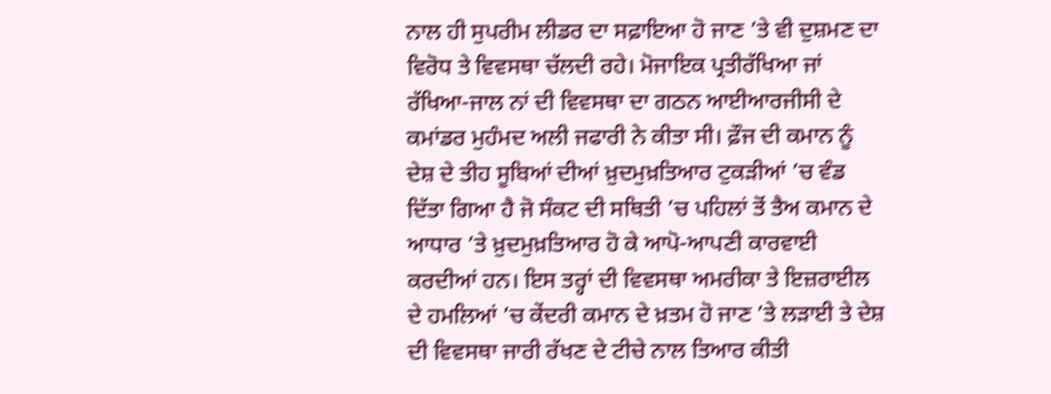ਨਾਲ ਹੀ ਸੁਪਰੀਮ ਲੀਡਰ ਦਾ ਸਫ਼ਾਇਆ ਹੋ ਜਾਣ ’ਤੇ ਵੀ ਦੁਸ਼ਮਣ ਦਾ ਵਿਰੋਧ ਤੇ ਵਿਵਸਥਾ ਚੱਲਦੀ ਰਹੇ। ਮੋਜਾਇਕ ਪ੍ਰਤੀਰੱਖਿਆ ਜਾਂ ਰੱਖਿਆ-ਜਾਲ ਨਾਂ ਦੀ ਵਿਵਸਥਾ ਦਾ ਗਠਨ ਆਈਆਰਜੀਸੀ ਦੇ ਕਮਾਂਡਰ ਮੁਹੰਮਦ ਅਲੀ ਜਫਾਰੀ ਨੇ ਕੀਤਾ ਸੀ। ਫ਼ੌਜ ਦੀ ਕਮਾਨ ਨੂੰ ਦੇਸ਼ ਦੇ ਤੀਹ ਸੂਬਿਆਂ ਦੀਆਂ ਖ਼ੁਦਮੁਖ਼ਤਿਆਰ ਟੁਕੜੀਆਂ ’ਚ ਵੰਡ ਦਿੱਤਾ ਗਿਆ ਹੈ ਜੋ ਸੰਕਟ ਦੀ ਸਥਿਤੀ ’ਚ ਪਹਿਲਾਂ ਤੋਂ ਤੈਅ ਕਮਾਨ ਦੇ ਆਧਾਰ ’ਤੇ ਖ਼ੁਦਮੁਖ਼ਤਿਆਰ ਹੋ ਕੇ ਆਪੋ-ਆਪਣੀ ਕਾਰਵਾਈ ਕਰਦੀਆਂ ਹਨ। ਇਸ ਤਰ੍ਹਾਂ ਦੀ ਵਿਵਸਥਾ ਅਮਰੀਕਾ ਤੇ ਇਜ਼ਰਾਈਲ ਦੇ ਹਮਲਿਆਂ ’ਚ ਕੇਂਦਰੀ ਕਮਾਨ ਦੇ ਖ਼ਤਮ ਹੋ ਜਾਣ ’ਤੇ ਲੜਾਈ ਤੇ ਦੇਸ਼ ਦੀ ਵਿਵਸਥਾ ਜਾਰੀ ਰੱਖਣ ਦੇ ਟੀਚੇ ਨਾਲ ਤਿਆਰ ਕੀਤੀ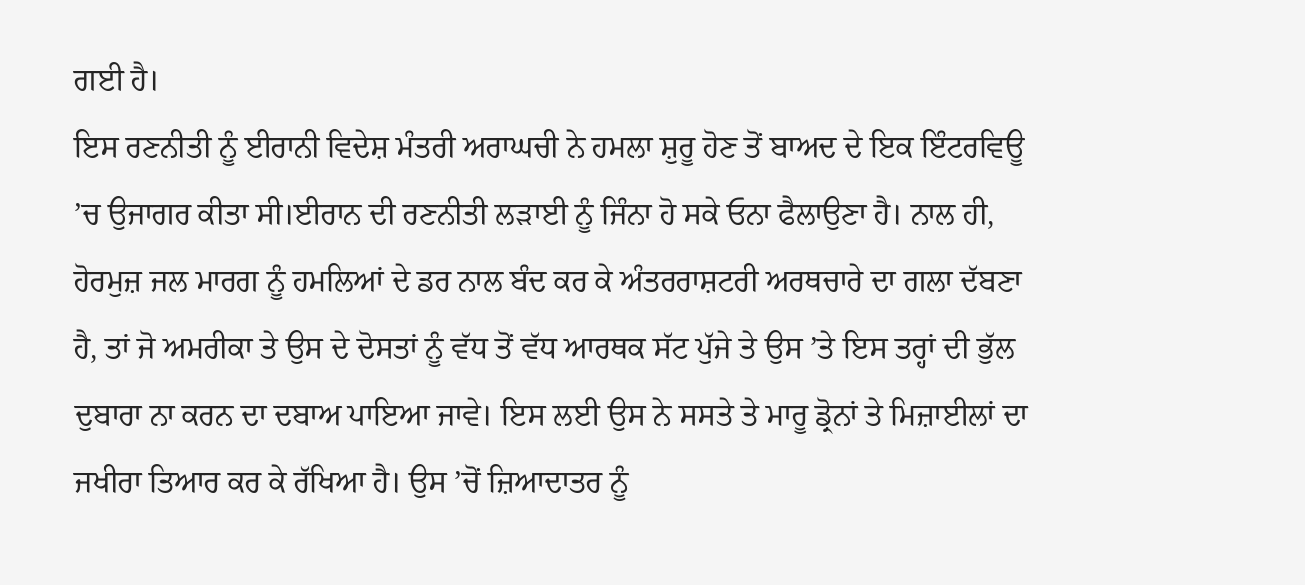ਗਈ ਹੈ।
ਇਸ ਰਣਨੀਤੀ ਨੂੰ ਈਰਾਨੀ ਵਿਦੇਸ਼ ਮੰਤਰੀ ਅਰਾਘਚੀ ਨੇ ਹਮਲਾ ਸ਼ੁਰੂ ਹੋਣ ਤੋਂ ਬਾਅਦ ਦੇ ਇਕ ਇੰਟਰਵਿਊ ’ਚ ਉਜਾਗਰ ਕੀਤਾ ਸੀ।ਈਰਾਨ ਦੀ ਰਣਨੀਤੀ ਲੜਾਈ ਨੂੰ ਜਿੰਨਾ ਹੋ ਸਕੇ ਓਨਾ ਫੈਲਾਉਣਾ ਹੈ। ਨਾਲ ਹੀ, ਹੋਰਮੁਜ਼ ਜਲ ਮਾਰਗ ਨੂੰ ਹਮਲਿਆਂ ਦੇ ਡਰ ਨਾਲ ਬੰਦ ਕਰ ਕੇ ਅੰਤਰਰਾਸ਼ਟਰੀ ਅਰਥਚਾਰੇ ਦਾ ਗਲਾ ਦੱਬਣਾ ਹੈ, ਤਾਂ ਜੋ ਅਮਰੀਕਾ ਤੇ ਉਸ ਦੇ ਦੋਸਤਾਂ ਨੂੰ ਵੱਧ ਤੋਂ ਵੱਧ ਆਰਥਕ ਸੱਟ ਪੁੱਜੇ ਤੇ ਉਸ ’ਤੇ ਇਸ ਤਰ੍ਹਾਂ ਦੀ ਭੁੱਲ ਦੁਬਾਰਾ ਨਾ ਕਰਨ ਦਾ ਦਬਾਅ ਪਾਇਆ ਜਾਵੇ। ਇਸ ਲਈ ਉਸ ਨੇ ਸਸਤੇ ਤੇ ਮਾਰੂ ਡ੍ਰੋਨਾਂ ਤੇ ਮਿਜ਼ਾਈਲਾਂ ਦਾ ਜਖੀਰਾ ਤਿਆਰ ਕਰ ਕੇ ਰੱਖਿਆ ਹੈ। ਉਸ ’ਚੋਂ ਜ਼ਿਆਦਾਤਰ ਨੂੰ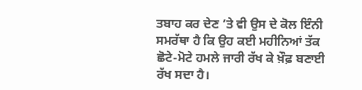ਤਬਾਹ ਕਰ ਦੇਣ ’ਤੇ ਵੀ ਉਸ ਦੇ ਕੋਲ ਇੰਨੀ ਸਮਰੱਥਾ ਹੈ ਕਿ ਉਹ ਕਈ ਮਹੀਨਿਆਂ ਤੱਕ ਛੋਟੇ-ਮੋਟੇ ਹਮਲੇ ਜਾਰੀ ਰੱਖ ਕੇ ਖ਼ੌਫ਼ ਬਣਾਈ ਰੱਖ ਸਦਾ ਹੈ।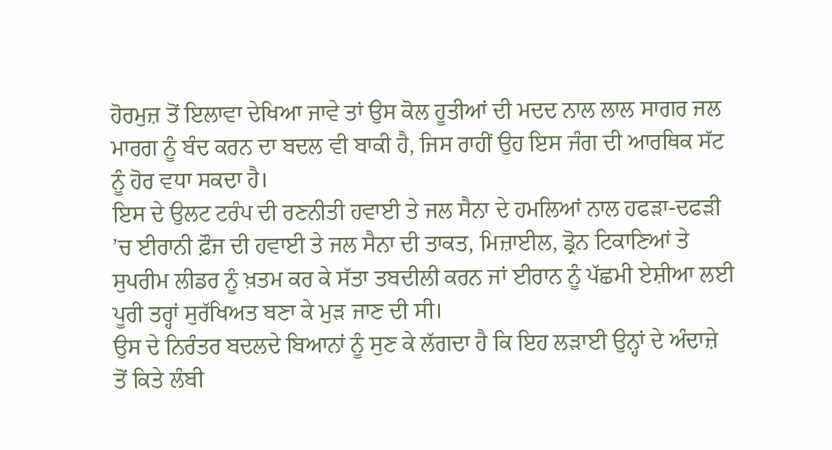ਹੋਰਮੁਜ਼ ਤੋਂ ਇਲਾਵਾ ਦੇਖਿਆ ਜਾਵੇ ਤਾਂ ਉਸ ਕੋਲ ਹੂਤੀਆਂ ਦੀ ਮਦਦ ਨਾਲ ਲਾਲ ਸਾਗਰ ਜਲ ਮਾਰਗ ਨੂੰ ਬੰਦ ਕਰਨ ਦਾ ਬਦਲ ਵੀ ਬਾਕੀ ਹੈ, ਜਿਸ ਰਾਹੀਂ ਉਹ ਇਸ ਜੰਗ ਦੀ ਆਰਥਿਕ ਸੱਟ ਨੂੰ ਹੋਰ ਵਧਾ ਸਕਦਾ ਹੈ।
ਇਸ ਦੇ ਉਲਟ ਟਰੰਪ ਦੀ ਰਣਨੀਤੀ ਹਵਾਈ ਤੇ ਜਲ ਸੈਨਾ ਦੇ ਹਮਲਿਆਂ ਨਾਲ ਹਫੜਾ-ਦਫੜੀ ’ਚ ਈਰਾਨੀ ਫ਼ੌਜ ਦੀ ਹਵਾਈ ਤੇ ਜਲ ਸੈਨਾ ਦੀ ਤਾਕਤ, ਮਿਜ਼ਾਈਲ, ਡ੍ਰੋਨ ਟਿਕਾਣਿਆਂ ਤੇ ਸੁਪਰੀਮ ਲੀਡਰ ਨੂੰ ਖ਼ਤਮ ਕਰ ਕੇ ਸੱਤਾ ਤਬਦੀਲੀ ਕਰਨ ਜਾਂ ਈਰਾਨ ਨੂੰ ਪੱਛਮੀ ਏਸ਼ੀਆ ਲਈ ਪੂਰੀ ਤਰ੍ਹਾਂ ਸੁਰੱਖਿਅਤ ਬਣਾ ਕੇ ਮੁੜ ਜਾਣ ਦੀ ਸੀ।
ਉਸ ਦੇ ਨਿਰੰਤਰ ਬਦਲਦੇ ਬਿਆਨਾਂ ਨੂੰ ਸੁਣ ਕੇ ਲੱਗਦਾ ਹੈ ਕਿ ਇਹ ਲੜਾਈ ਉਨ੍ਹਾਂ ਦੇ ਅੰਦਾਜ਼ੇ ਤੋਂ ਕਿਤੇ ਲੰਬੀ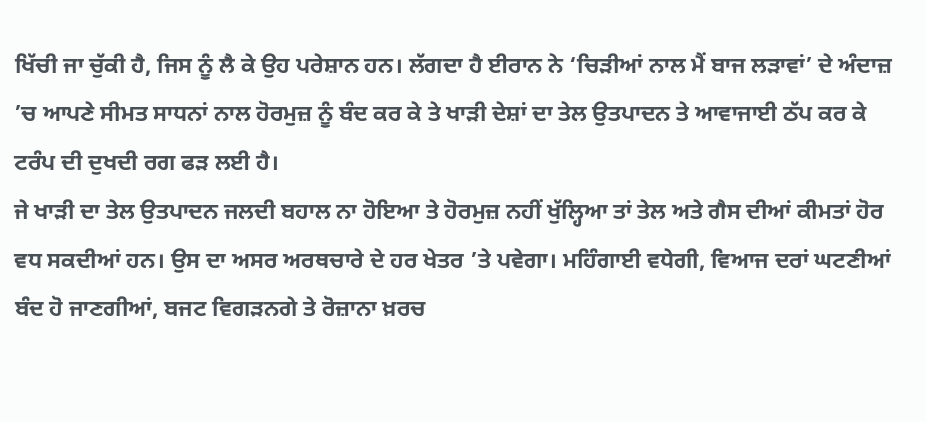ਖਿੱਚੀ ਜਾ ਚੁੱਕੀ ਹੈ, ਜਿਸ ਨੂੰ ਲੈ ਕੇ ਉਹ ਪਰੇਸ਼ਾਨ ਹਨ। ਲੱਗਦਾ ਹੈ ਈਰਾਨ ਨੇ ‘ਚਿੜੀਆਂ ਨਾਲ ਮੈਂ ਬਾਜ ਲੜਾਵਾਂ’ ਦੇ ਅੰਦਾਜ਼ ’ਚ ਆਪਣੇ ਸੀਮਤ ਸਾਧਨਾਂ ਨਾਲ ਹੋਰਮੁਜ਼ ਨੂੰ ਬੰਦ ਕਰ ਕੇ ਤੇ ਖਾੜੀ ਦੇਸ਼ਾਂ ਦਾ ਤੇਲ ਉਤਪਾਦਨ ਤੇ ਆਵਾਜਾਈ ਠੱਪ ਕਰ ਕੇ ਟਰੰਪ ਦੀ ਦੁਖਦੀ ਰਗ ਫੜ ਲਈ ਹੈ।
ਜੇ ਖਾੜੀ ਦਾ ਤੇਲ ਉਤਪਾਦਨ ਜਲਦੀ ਬਹਾਲ ਨਾ ਹੋਇਆ ਤੇ ਹੋਰਮੁਜ਼ ਨਹੀਂ ਖੁੱਲ੍ਹਿਆ ਤਾਂ ਤੇਲ ਅਤੇ ਗੈਸ ਦੀਆਂ ਕੀਮਤਾਂ ਹੋਰ ਵਧ ਸਕਦੀਆਂ ਹਨ। ਉਸ ਦਾ ਅਸਰ ਅਰਥਚਾਰੇ ਦੇ ਹਰ ਖੇਤਰ ’ਤੇ ਪਵੇਗਾ। ਮਹਿੰਗਾਈ ਵਧੇਗੀ, ਵਿਆਜ ਦਰਾਂ ਘਟਣੀਆਂ ਬੰਦ ਹੋ ਜਾਣਗੀਆਂ, ਬਜਟ ਵਿਗੜਨਗੇ ਤੇ ਰੋਜ਼ਾਨਾ ਖ਼ਰਚ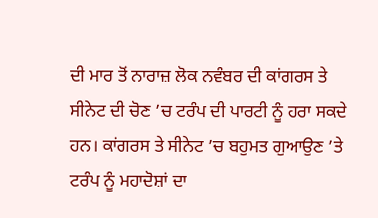ਦੀ ਮਾਰ ਤੋਂ ਨਾਰਾਜ਼ ਲੋਕ ਨਵੰਬਰ ਦੀ ਕਾਂਗਰਸ ਤੇ ਸੀਨੇਟ ਦੀ ਚੋਣ ’ਚ ਟਰੰਪ ਦੀ ਪਾਰਟੀ ਨੂੰ ਹਰਾ ਸਕਦੇ ਹਨ। ਕਾਂਗਰਸ ਤੇ ਸੀਨੇਟ ’ਚ ਬਹੁਮਤ ਗੁਆਉਣ ’ਤੇ ਟਰੰਪ ਨੂੰ ਮਹਾਦੋਸ਼ਾਂ ਦਾ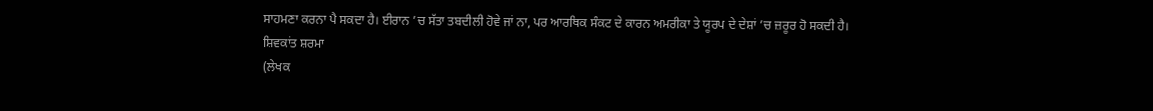ਸਾਹਮਣਾ ਕਰਨਾ ਪੈ ਸਕਦਾ ਹੈ। ਈਰਾਨ ’ਚ ਸੱਤਾ ਤਬਦੀਲੀ ਹੋਵੇ ਜਾਂ ਨਾ, ਪਰ ਆਰਥਿਕ ਸੰਕਟ ਦੇ ਕਾਰਨ ਅਮਰੀਕਾ ਤੇ ਯੂਰਪ ਦੇ ਦੇਸ਼ਾਂ ’ਚ ਜ਼ਰੂਰ ਹੋ ਸਕਦੀ ਹੈ।
ਸ਼ਿਵਕਾਂਤ ਸ਼ਰਮਾ
(ਲੇਖਕ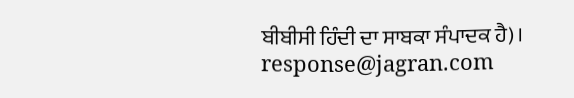ਬੀਬੀਸੀ ਹਿੰਦੀ ਦਾ ਸਾਬਕਾ ਸੰਪਾਦਕ ਹੈ)।
response@jagran.com